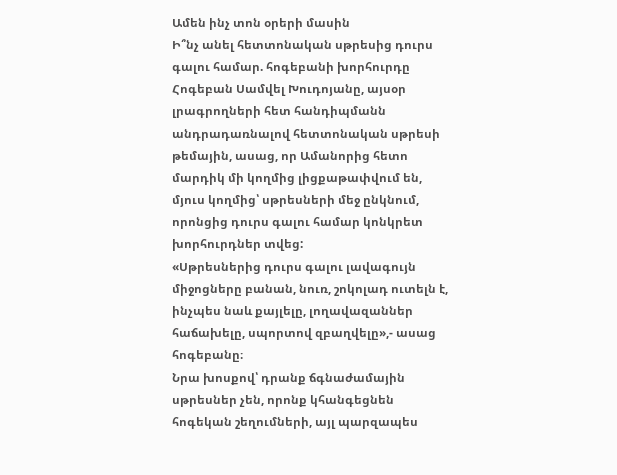Ամեն ինչ տոն օրերի մասին
Ի՞նչ անել հետտոնական սթրեսից դուրս գալու համար. հոգեբանի խորհուրդը
Հոգեբան Սամվել Խուդոյանը, այսօր լրագրողների հետ հանդիպմանն անդրադառնալով հետտոնական սթրեսի թեմային, ասաց, որ Ամանորից հետո մարդիկ մի կողմից լիցքաթափվում են, մյուս կողմից՝ սթրեսների մեջ ընկնում, որոնցից դուրս գալու համար կոնկրետ խորհուրդներ տվեց:
«Սթրեսներից դուրս գալու լավագույն միջոցները բանան, նուռ, շոկոլադ ուտելն է, ինչպես նաև քայլելը, լողավազաններ հաճախելը, սպորտով զբաղվելը»,- ասաց հոգեբանը։
Նրա խոսքով՝ դրանք ճգնաժամային սթրեսներ չեն, որոնք կհանգեցնեն հոգեկան շեղումների, այլ պարզապես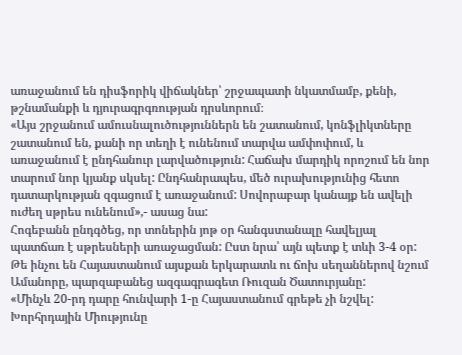առաջանում են դիսֆորիկ վիճակներ՝ շրջապատի նկատմամբ, քենի, թշնամանքի և դյուրագրգռության դրսևորում։
«Այս շրջանում ամուսնալուծություններն են շատանում, կոնֆլիկտները շատանում են, քանի որ տեղի է ունենում տարվա ամփոփում, և առաջանում է ընդհանուր լարվածություն: Հաճախ մարդիկ որոշում են նոր տարում նոր կյանք սկսել: Ընդհանրապես, մեծ ուրախությունից հետո դատարկության զգացում է առաջանում: Սովորաբար կանայք են ավելի ուժեղ սթրես ունենում»,- ասաց նա:
Հոգեբանն ընդգծեց, որ տոներին յոթ օր հանգստանալը հավելյալ պատճառ է սթրեսների առաջացման: Ըստ նրա՝ այն պետք է տևի 3-4 օր:
Թե ինչու են Հայաստանում այսքան երկարատև ու ճոխ սեղաններով նշում Ամանորը, պարզաբանեց ազգագրագետ Ռուզան Ծատուրյանը:
«Մինչև 20-րդ դարը հունվարի 1-ը Հայաստանում գրեթե չի նշվել: Խորհրդային Միությունը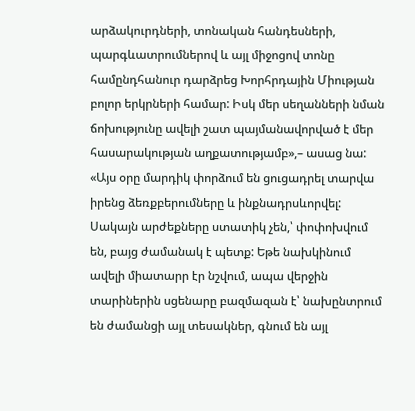արձակուրդների, տոնական հանդեսների, պարգևատրումներով և այլ միջոցով տոնը համընդհանուր դարձրեց Խորհրդային Միության բոլոր երկրների համար: Իսկ մեր սեղանների նման ճոխությունը ավելի շատ պայմանավորված է մեր հասարակության աղքատությամբ»,– ասաց նա:
«Այս օրը մարդիկ փորձում են ցուցադրել տարվա իրենց ձեռքբերումները և ինքնադրսևորվել: Սակայն արժեքները ստատիկ չեն,՝ փոփոխվում են, բայց ժամանակ է պետք: Եթե նախկինում ավելի միատարր էր նշվում, ապա վերջին տարիներին սցենարը բազմազան է՝ նախընտրում են ժամանցի այլ տեսակներ, գնում են այլ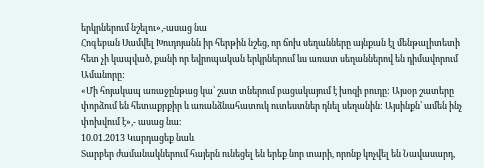երկրներում նշելու»,-ասաց նա
Հոգեբան Սամվել Խուդոյանն իր հերթին նշեց, որ ճոխ սեղանները այնքան էլ մենթալիտետի հետ չի կապված, քանի որ եվրոպական երկրներում ևս առատ սեղաններով են դիմավորում Ամանորը:
«Մի հոյակապ առաջընթաց կա՝ շատ տներում բացակայում է խոզի բուդը: Այսօր շատերը փորձում են հետաքրքիր և առանձնահատուկ ուտեստներ դնել սեղանին: Այսինքն՝ ամեն ինչ փոխվում է»,- ասաց նա։
10.01.2013 Կարդացեք նաև
Տարբեր ժամանակներում հայերն ունեցել են երեք նոր տարի, որոնք կոչվել են Նավասարդ,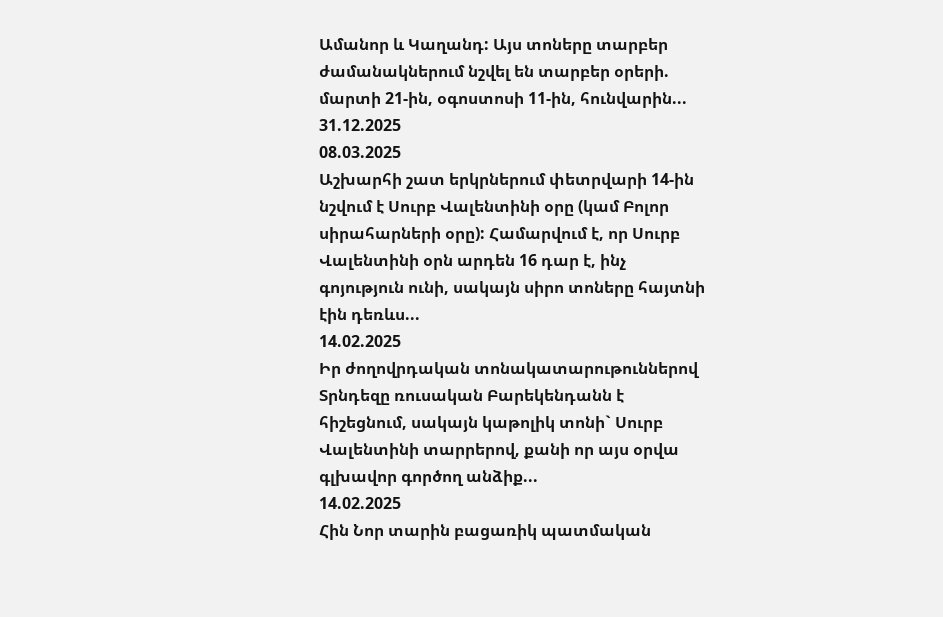Ամանոր և Կաղանդ: Այս տոները տարբեր ժամանակներում նշվել են տարբեր օրերի. մարտի 21-ին, օգոստոսի 11-ին, հունվարին...
31.12.2025
08.03.2025
Աշխարհի շատ երկրներում փետրվարի 14-ին նշվում է Սուրբ Վալենտինի օրը (կամ Բոլոր սիրահարների օրը): Համարվում է, որ Սուրբ Վալենտինի օրն արդեն 16 դար է, ինչ գոյություն ունի, սակայն սիրո տոները հայտնի էին դեռևս...
14.02.2025
Իր ժողովրդական տոնակատարութուններով Տրնդեզը ռուսական Բարեկենդանն է հիշեցնում, սակայն կաթոլիկ տոնի` Սուրբ Վալենտինի տարրերով, քանի որ այս օրվա գլխավոր գործող անձիք...
14.02.2025
Հին Նոր տարին բացառիկ պատմական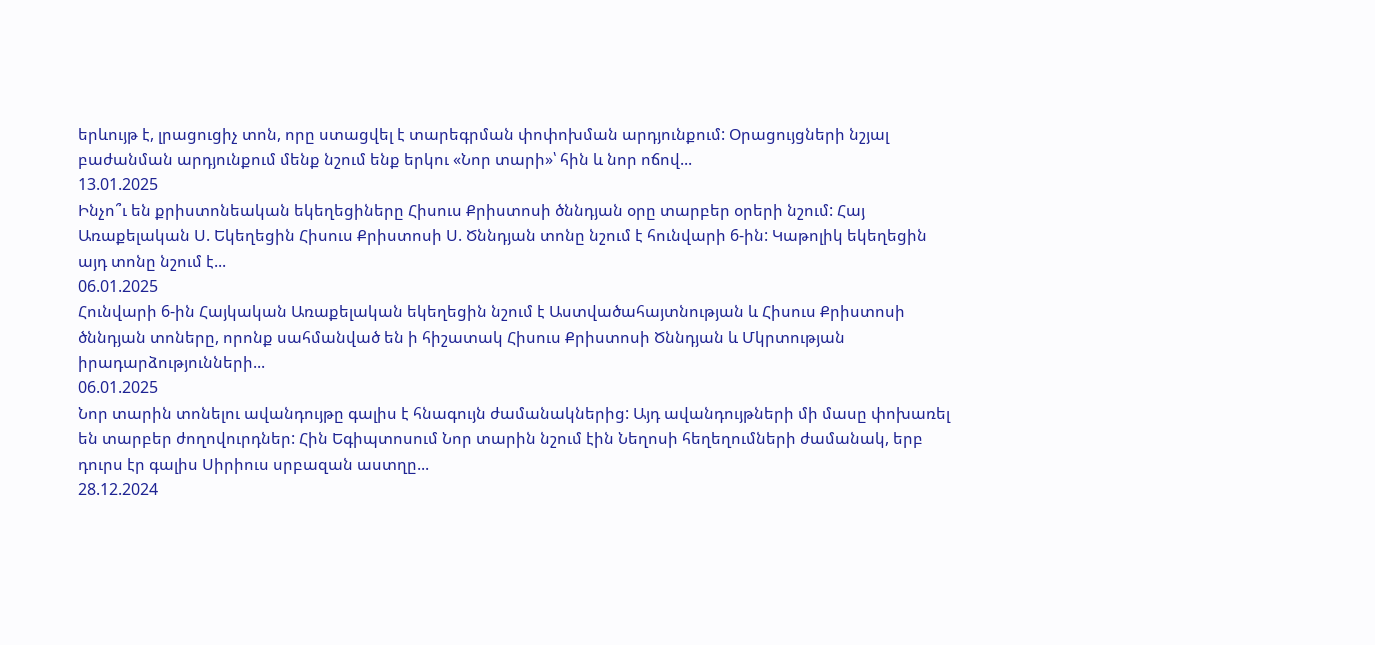երևույթ է, լրացուցիչ տոն, որը ստացվել է տարեգրման փոփոխման արդյունքում: Օրացույցների նշյալ բաժանման արդյունքում մենք նշում ենք երկու «Նոր տարի»՝ հին և նոր ոճով...
13.01.2025
Ինչո՞ւ են քրիստոնեական եկեղեցիները Հիսուս Քրիստոսի ծննդյան օրը տարբեր օրերի նշում: Հայ Առաքելական Ս. Եկեղեցին Հիսուս Քրիստոսի Ս. Ծննդյան տոնը նշում է հունվարի 6-ին: Կաթոլիկ եկեղեցին այդ տոնը նշում է...
06.01.2025
Հունվարի 6-ին Հայկական Առաքելական եկեղեցին նշում է Աստվածահայտնության և Հիսուս Քրիստոսի ծննդյան տոները, որոնք սահմանված են ի հիշատակ Հիսուս Քրիստոսի Ծննդյան և Մկրտության իրադարձությունների...
06.01.2025
Նոր տարին տոնելու ավանդույթը գալիս է հնագույն ժամանակներից: Այդ ավանդույթների մի մասը փոխառել են տարբեր ժողովուրդներ: Հին Եգիպտոսում Նոր տարին նշում էին Նեղոսի հեղեղումների ժամանակ, երբ դուրս էր գալիս Սիրիուս սրբազան աստղը...
28.12.2024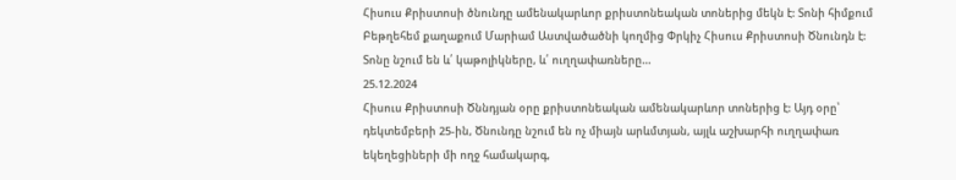Հիսուս Քրիստոսի ծնունդը ամենակարևոր քրիստոնեական տոներից մեկն է: Տոնի հիմքում Բեթղեհեմ քաղաքում Մարիամ Աստվածածնի կողմից Փրկիչ Հիսուս Քրիստոսի Ծնունդն է: Տոնը նշում են և՛ կաթոլիկները, և՛ ուղղափառները...
25.12.2024
Հիսուս Քրիստոսի Ծննդյան օրը քրիստոնեական ամենակարևոր տոներից է: Այդ օրը՝ դեկտեմբերի 25-ին, Ծնունդը նշում են ոչ միայն արևմտյան, այլև աշխարհի ուղղափառ եկեղեցիների մի ողջ համակարգ,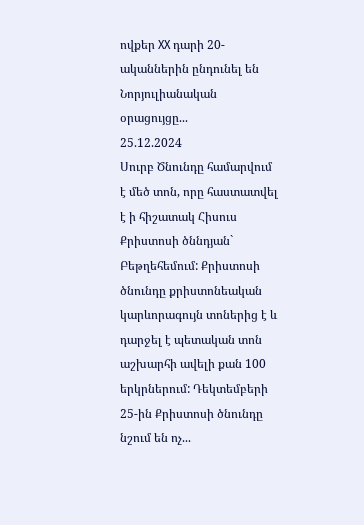ովքեր XX դարի 20-ականներին ընդունել են Նորյուլիանական օրացույցը...
25.12.2024
Սուրբ Ծնունդը համարվում է մեծ տոն, որը հաստատվել է ի հիշատակ Հիսուս Քրիստոսի ծննդյան` Բեթղեհեմում: Քրիստոսի ծնունդը քրիստոնեական կարևորագույն տոներից է և դարջել է պետական տոն աշխարհի ավելի քան 100 երկրներում: Դեկտեմբերի 25-ին Քրիստոսի ծնունդը նշում են ոչ...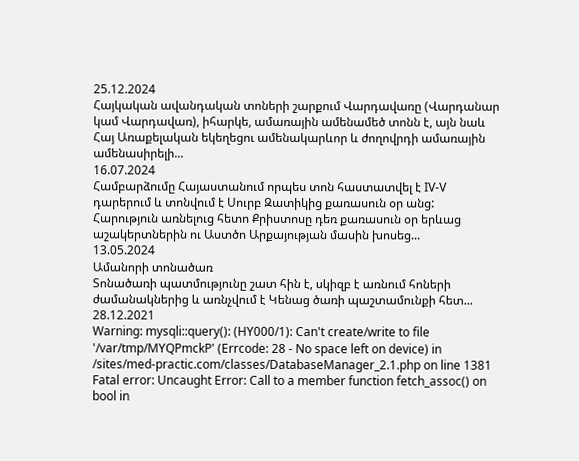25.12.2024
Հայկական ավանդական տոների շարքում Վարդավառը (Վարդանար կամ Վարդավառ), իհարկե, ամառային ամենամեծ տոնն է, այն նաև Հայ Առաքելական եկեղեցու ամենակարևոր և ժողովրդի ամառային ամենասիրելի...
16.07.2024
Համբարձումը Հայաստանում որպես տոն հաստատվել է IV-V դարերում և տոնվում է Սուրբ Զատիկից քառասուն օր անց: Հարություն առնելուց հետո Քրիստոսը դեռ քառասուն օր երևաց աշակերտներին ու Աստծո Արքայության մասին խոսեց...
13.05.2024
Ամանորի տոնածառ
Տոնածառի պատմությունը շատ հին է, սկիզբ է առնում հոների ժամանակներից և առնչվում է Կենաց ծառի պաշտամունքի հետ...
28.12.2021
Warning: mysqli::query(): (HY000/1): Can't create/write to file '/var/tmp/MYQPmckP' (Errcode: 28 - No space left on device) in /sites/med-practic.com/classes/DatabaseManager_2.1.php on line 1381
Fatal error: Uncaught Error: Call to a member function fetch_assoc() on bool in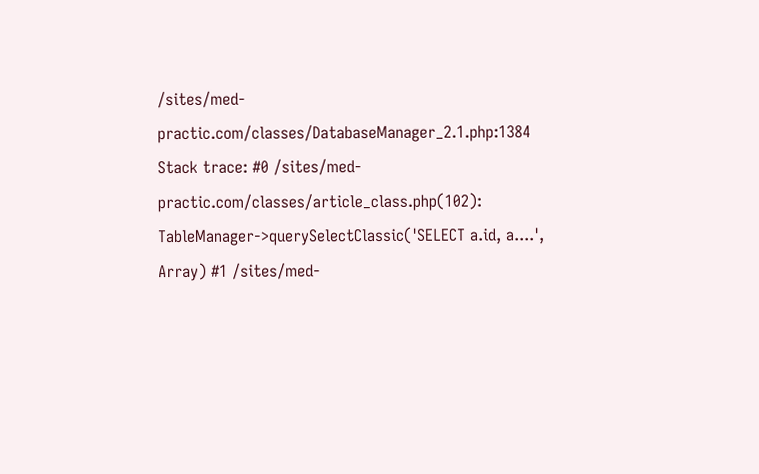/sites/med-practic.com/classes/DatabaseManager_2.1.php:1384 Stack trace: #0 /sites/med-practic.com/classes/article_class.php(102): TableManager->querySelectClassic('SELECT a.id, a....', Array) #1 /sites/med-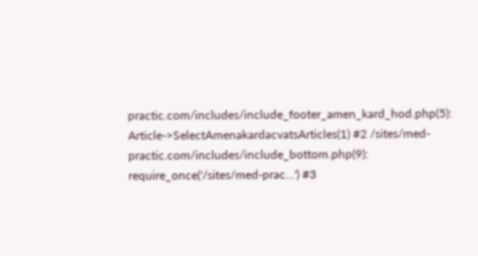practic.com/includes/include_footer_amen_kard_hod.php(5): Article->SelectAmenakardacvatsArticles(1) #2 /sites/med-practic.com/includes/include_bottom.php(9): require_once('/sites/med-prac...') #3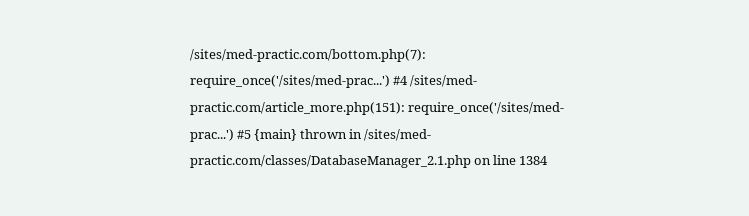/sites/med-practic.com/bottom.php(7): require_once('/sites/med-prac...') #4 /sites/med-practic.com/article_more.php(151): require_once('/sites/med-prac...') #5 {main} thrown in /sites/med-practic.com/classes/DatabaseManager_2.1.php on line 1384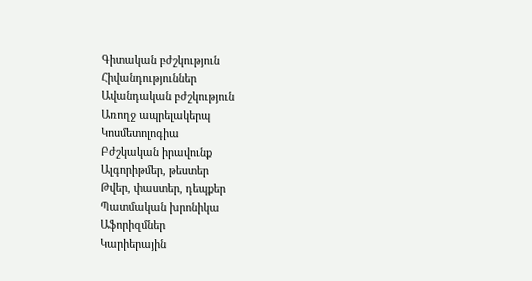Գիտական բժշկություն
Հիվանդություններ
Ավանդական բժշկություն
Առողջ ապրելակերպ
Կոսմետոլոգիա
Բժշկական իրավունք
Ալգորիթմեր, թեստեր
Թվեր, փաստեր, դեպքեր
Պատմական խրոնիկա
Աֆորիզմներ
Կարիերային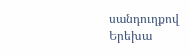սանդուղքով
Երեխա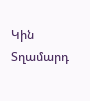Կին
Տղամարդ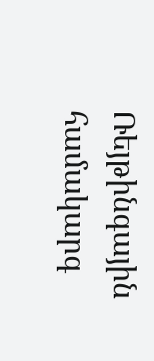Ռեյթինգային համակարգ